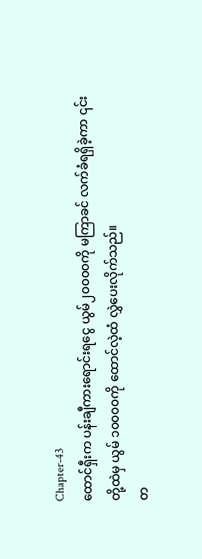Chapter-43
ထောင်ရှီးက ပန်းချီကားရောင်းရငွေ ယွမ်၂၀၀၀၀ကို မကြာခင် လက်ခံရရှိခဲ့ကာ ၎င်းတို့ထဲမှ ယွမ် ၁၀၀၀၀ကို ထောင်လဲ့ထံ လွှဲပေးလိုက်သည်။
တ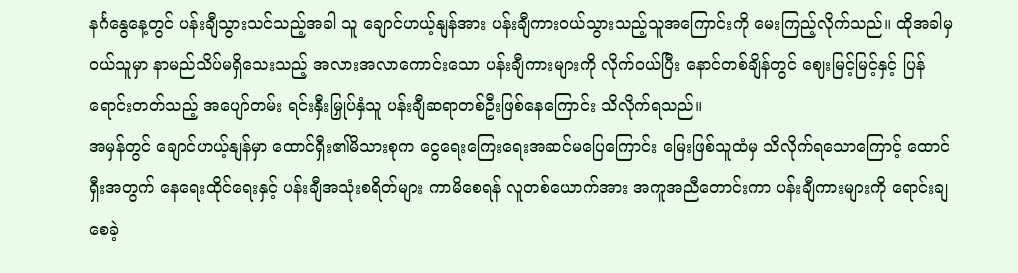နင်္ဂနွေနေ့တွင် ပန်းချီသွားသင်သည့်အခါ သူ ချောင်ဟယ့်နျန်အား ပန်းချီကားဝယ်သွားသည့်သူအကြောင်းကို မေးကြည့်လိုက်သည်။ ထိုအခါမှ ဝယ်သူမှာ နာမည်သိပ်မရှိသေးသည့် အလားအလာကောင်းသော ပန်းချီကားများကို လိုက်ဝယ်ပြီး နောင်တစ်ချိန်တွင် ဈေးမြင့်မြင့်နှင့် ပြန်ရောင်းတတ်သည့် အပျော်တမ်း ရင်းနှီးမြှုပ်နှံသူ ပန်းချီဆရာတစ်ဦးဖြစ်နေကြောင်း သိလိုက်ရသည်။
အမှန်တွင် ချောင်ဟယ့်နျန်မှာ ထောင်ရှီး၏မိသားစုက ငွေရေးကြေးရေးအဆင်မပြေကြောင်း မြေးဖြစ်သူထံမှ သိလိုက်ရသောကြောင့် ထောင်ရှီးအတွက် နေရေးထိုင်ရေးနှင့် ပန်းချီအသုံးစရိတ်များ ကာမိစေရန် လူတစ်ယောက်အား အကူအညီတောင်းကာ ပန်းချီကားများကို ရောင်းချစေခဲ့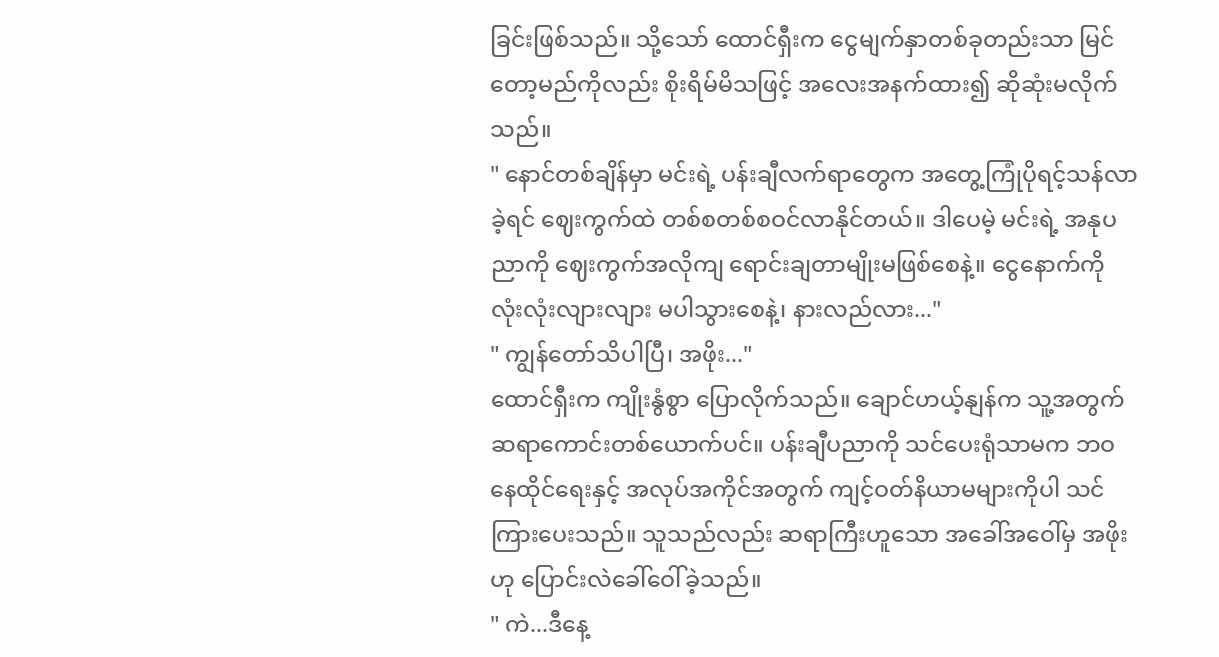ခြင်းဖြစ်သည်။ သို့သော် ထောင်ရှီးက ငွေမျက်နှာတစ်ခုတည်းသာ မြင်တော့မည်ကိုလည်း စိုးရိမ်မိသဖြင့် အလေးအနက်ထား၍ ဆိုဆုံးမလိုက်သည်။
" နောင်တစ်ချိန်မှာ မင်းရဲ့ ပန်းချီလက်ရာတွေက အတွေ့ကြုံပိုရင့်သန်လာခဲ့ရင် ဈေးကွက်ထဲ တစ်စတစ်စဝင်လာနိုင်တယ်။ ဒါပေမဲ့ မင်းရဲ့ အနုပညာကို ဈေးကွက်အလိုကျ ရောင်းချတာမျိုးမဖြစ်စေနဲ့။ ငွေနောက်ကို လုံးလုံးလျားလျား မပါသွားစေနဲ့၊ နားလည်လား..."
" ကျွန်တော်သိပါပြီ၊ အဖိုး..."
ထောင်ရှီးက ကျိုးနွံစွာ ပြောလိုက်သည်။ ချောင်ဟယ့်နျန်က သူ့အတွက် ဆရာကောင်းတစ်ယောက်ပင်။ ပန်းချီပညာကို သင်ပေးရုံသာမက ဘဝနေထိုင်ရေးနှင့် အလုပ်အကိုင်အတွက် ကျင့်ဝတ်နိယာမများကိုပါ သင်ကြားပေးသည်။ သူသည်လည်း ဆရာကြီးဟူသော အခေါ်အဝေါ်မှ အဖိုးဟု ပြောင်းလဲခေါ်ဝေါ်ခဲ့သည်။
" ကဲ...ဒီနေ့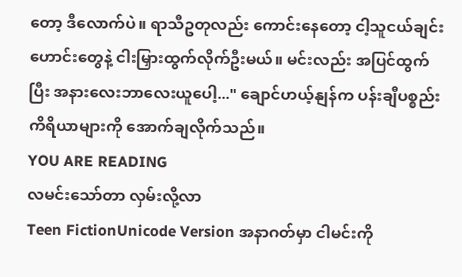တော့ ဒီလောက်ပဲ။ ရာသီဥတုလည်း ကောင်းနေတော့ ငါ့သူငယ်ချင်းဟောင်းတွေနဲ့ ငါးမြှားထွက်လိုက်ဦးမယ်။ မင်းလည်း အပြင်ထွက်ပြီး အနားလေးဘာလေးယူပေါ့..." ချောင်ဟယ့်နျန်က ပန်းချီပစ္စည်းကိရိယာများကို အောက်ချလိုက်သည်။
YOU ARE READING
လမင်းသော်တာ လှမ်းလို့လာ
Teen FictionUnicode Version အနာဂတ်မှာ ငါမင်းကို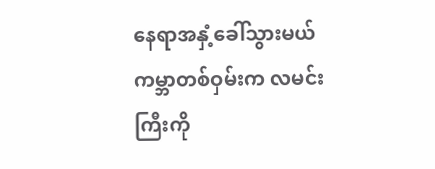နေရာအနှံ့ခေါ်သွားမယ် ကမ္ဘာတစ်ဝှမ်းက လမင်းကြီးကို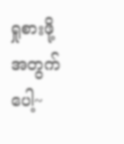ရှုစားဖို့အတွက်ပေါ့~